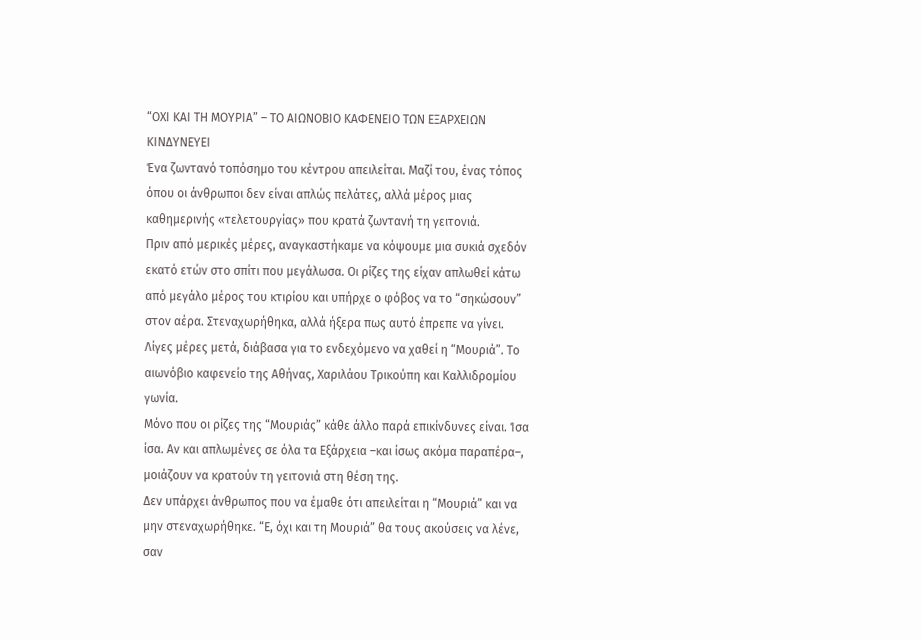“ΟΧΙ ΚΑΙ ΤΗ ΜΟΥΡΙΑ” – ΤΟ ΑΙΩΝΟΒΙΟ ΚΑΦΕΝΕΙΟ ΤΩΝ ΕΞΑΡΧΕΙΩΝ ΚΙΝΔΥΝΕΥΕΙ
Ένα ζωντανό τοπόσημο του κέντρου απειλείται. Μαζί του, ένας τόπος όπου οι άνθρωποι δεν είναι απλώς πελάτες, αλλά μέρος μιας καθημερινής «τελετουργίας» που κρατά ζωντανή τη γειτονιά.
Πριν από μερικές μέρες, αναγκαστήκαμε να κόψουμε μια συκιά σχεδόν εκατό ετών στο σπίτι που μεγάλωσα. Οι ρίζες της είχαν απλωθεί κάτω από μεγάλο μέρος του κτιρίου και υπήρχε ο φόβος να το “σηκώσουν” στον αέρα. Στεναχωρήθηκα, αλλά ήξερα πως αυτό έπρεπε να γίνει.
Λίγες μέρες μετά, διάβασα για το ενδεχόμενο να χαθεί η “Μουριά”. Το αιωνόβιο καφενείο της Αθήνας, Χαριλάου Τρικούπη και Καλλιδρομίου γωνία.
Μόνο που οι ρίζες της “Μουριάς” κάθε άλλο παρά επικίνδυνες είναι. Ίσα ίσα. Αν και απλωμένες σε όλα τα Εξάρχεια –και ίσως ακόμα παραπέρα–, μοιάζουν να κρατούν τη γειτονιά στη θέση της.
Δεν υπάρχει άνθρωπος που να έμαθε ότι απειλείται η “Μουριά” και να μην στεναχωρήθηκε. “Ε, όχι και τη Μουριά” θα τους ακούσεις να λένε, σαν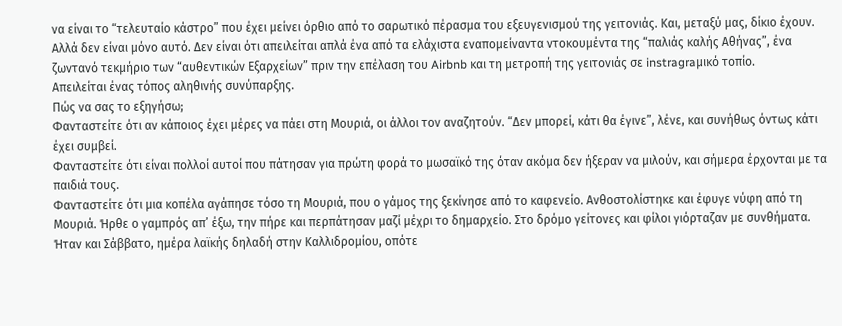να είναι το “τελευταίο κάστρο” που έχει μείνει όρθιο από το σαρωτικό πέρασμα του εξευγενισμού της γειτονιάς. Και, μεταξύ μας, δίκιο έχουν.
Αλλά δεν είναι μόνο αυτό. Δεν είναι ότι απειλείται απλά ένα από τα ελάχιστα εναπομείναντα ντοκουμέντα της “παλιάς καλής Αθήνας”, ένα ζωντανό τεκμήριο των “αυθεντικών Εξαρχείων” πριν την επέλαση του Airbnb και τη μετροπή της γειτονιάς σε instragraμικό τοπίο.
Απειλείται ένας τόπος αληθινής συνύπαρξης.
Πώς να σας το εξηγήσω;
Φανταστείτε ότι αν κάποιος έχει μέρες να πάει στη Μουριά, οι άλλοι τον αναζητούν. “Δεν μπορεί, κάτι θα έγινε”, λένε, και συνήθως όντως κάτι έχει συμβεί.
Φανταστείτε ότι είναι πολλοί αυτοί που πάτησαν για πρώτη φορά το μωσαϊκό της όταν ακόμα δεν ήξεραν να μιλούν, και σήμερα έρχονται με τα παιδιά τους.
Φανταστείτε ότι μια κοπέλα αγάπησε τόσο τη Μουριά, που ο γάμος της ξεκίνησε από το καφενείο. Ανθοστολίστηκε και έφυγε νύφη από τη Μουριά. Ήρθε ο γαμπρός απ’ έξω, την πήρε και περπάτησαν μαζί μέχρι το δημαρχείο. Στο δρόμο γείτονες και φίλοι γιόρταζαν με συνθήματα. Ήταν και Σάββατο, ημέρα λαϊκής δηλαδή στην Καλλιδρομίου, οπότε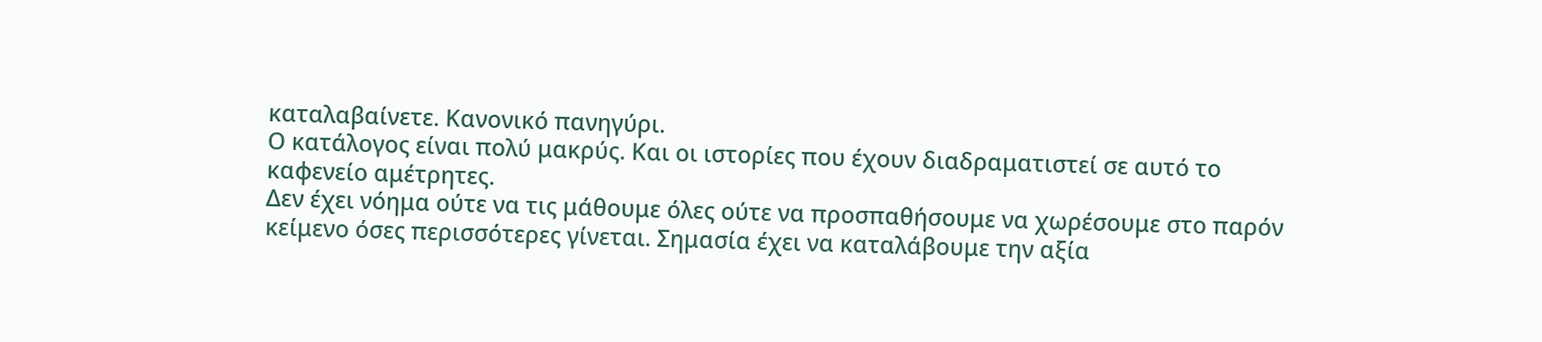καταλαβαίνετε. Κανονικό πανηγύρι.
Ο κατάλογος είναι πολύ μακρύς. Και οι ιστορίες που έχουν διαδραματιστεί σε αυτό το καφενείο αμέτρητες.
Δεν έχει νόημα ούτε να τις μάθουμε όλες ούτε να προσπαθήσουμε να χωρέσουμε στο παρόν κείμενο όσες περισσότερες γίνεται. Σημασία έχει να καταλάβουμε την αξία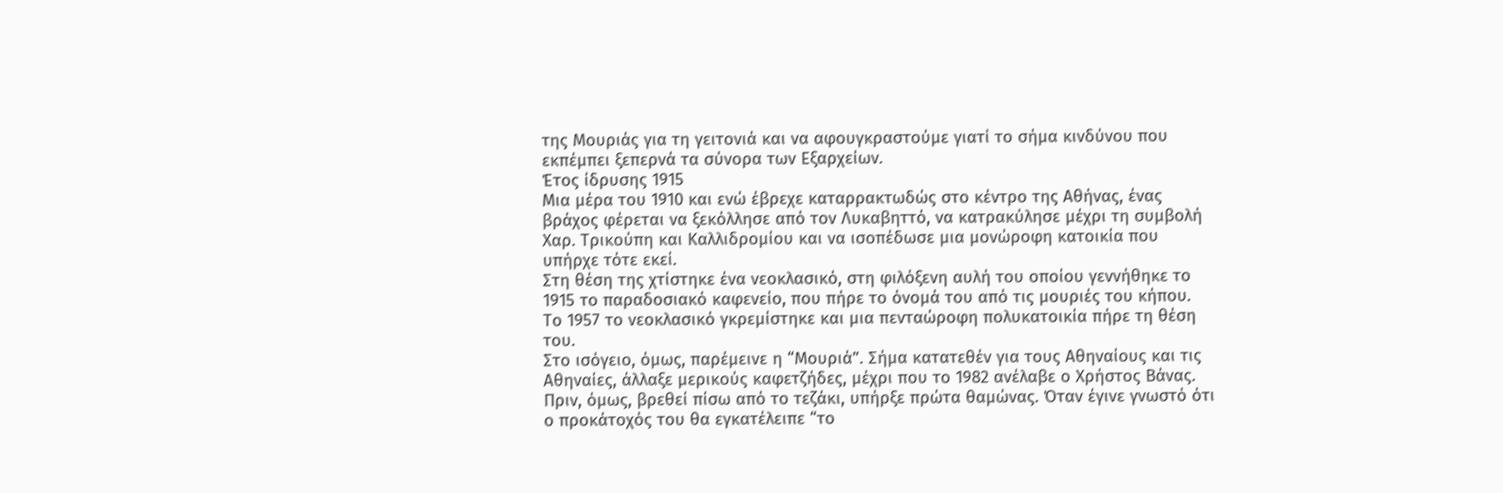της Μουριάς για τη γειτονιά και να αφουγκραστούμε γιατί το σήμα κινδύνου που εκπέμπει ξεπερνά τα σύνορα των Εξαρχείων.
Έτος ίδρυσης 1915
Μια μέρα του 1910 και ενώ έβρεχε καταρρακτωδώς στο κέντρο της Αθήνας, ένας βράχος φέρεται να ξεκόλλησε από τον Λυκαβηττό, να κατρακύλησε μέχρι τη συμβολή Χαρ. Τρικούπη και Καλλιδρομίου και να ισοπέδωσε μια μονώροφη κατοικία που υπήρχε τότε εκεί.
Στη θέση της χτίστηκε ένα νεοκλασικό, στη φιλόξενη αυλή του οποίου γεννήθηκε το 1915 το παραδοσιακό καφενείο, που πήρε το όνομά του από τις μουριές του κήπου.
Το 1957 το νεοκλασικό γκρεμίστηκε και μια πενταώροφη πολυκατοικία πήρε τη θέση του.
Στο ισόγειο, όμως, παρέμεινε η “Μουριά”. Σήμα κατατεθέν για τους Αθηναίους και τις Αθηναίες, άλλαξε μερικούς καφετζήδες, μέχρι που το 1982 ανέλαβε ο Χρήστος Βάνας.
Πριν, όμως, βρεθεί πίσω από το τεζάκι, υπήρξε πρώτα θαμώνας. Όταν έγινε γνωστό ότι ο προκάτοχός του θα εγκατέλειπε “το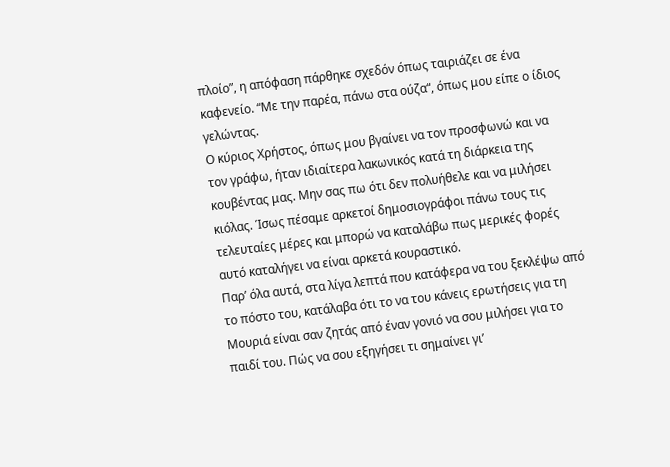πλοίο”, η απόφαση πάρθηκε σχεδόν όπως ταιριάζει σε ένα καφενείο. “Με την παρέα, πάνω στα ούζα“, όπως μου είπε ο ίδιος γελώντας.
Ο κύριος Χρήστος, όπως μου βγαίνει να τον προσφωνώ και να τον γράφω, ήταν ιδιαίτερα λακωνικός κατά τη διάρκεια της κουβέντας μας. Μην σας πω ότι δεν πολυήθελε και να μιλήσει κιόλας. Ίσως πέσαμε αρκετοί δημοσιογράφοι πάνω τους τις τελευταίες μέρες και μπορώ να καταλάβω πως μερικές φορές αυτό καταλήγει να είναι αρκετά κουραστικό.
Παρ’ όλα αυτά, στα λίγα λεπτά που κατάφερα να του ξεκλέψω από το πόστο του, κατάλαβα ότι το να του κάνεις ερωτήσεις για τη Μουριά είναι σαν ζητάς από έναν γονιό να σου μιλήσει για το παιδί του. Πώς να σου εξηγήσει τι σημαίνει γι’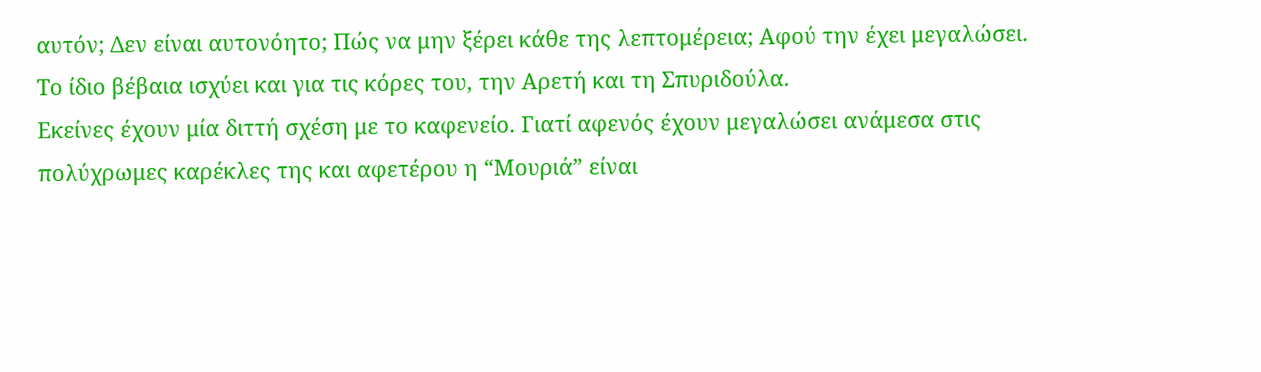αυτόν; Δεν είναι αυτονόητο; Πώς να μην ξέρει κάθε της λεπτομέρεια; Αφού την έχει μεγαλώσει.
Το ίδιο βέβαια ισχύει και για τις κόρες του, την Αρετή και τη Σπυριδούλα.
Εκείνες έχουν μία διττή σχέση με το καφενείο. Γιατί αφενός έχουν μεγαλώσει ανάμεσα στις πολύχρωμες καρέκλες της και αφετέρου η “Μουριά” είναι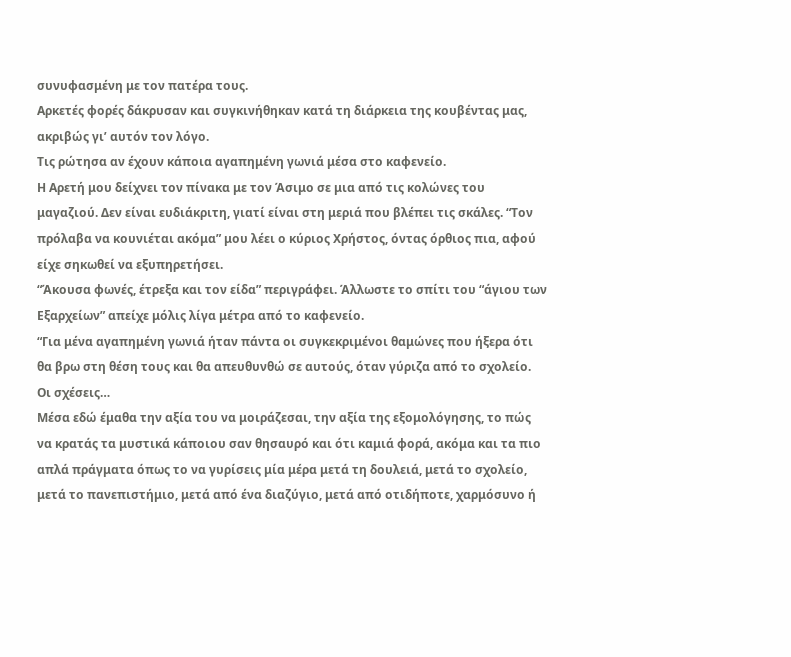συνυφασμένη με τον πατέρα τους.
Αρκετές φορές δάκρυσαν και συγκινήθηκαν κατά τη διάρκεια της κουβέντας μας, ακριβώς γι’ αυτόν τον λόγο.
Τις ρώτησα αν έχουν κάποια αγαπημένη γωνιά μέσα στο καφενείο.
Η Αρετή μου δείχνει τον πίνακα με τον Άσιμο σε μια από τις κολώνες του μαγαζιού. Δεν είναι ευδιάκριτη, γιατί είναι στη μεριά που βλέπει τις σκάλες. “Τον πρόλαβα να κουνιέται ακόμα” μου λέει ο κύριος Χρήστος, όντας όρθιος πια, αφού είχε σηκωθεί να εξυπηρετήσει.
“Άκουσα φωνές, έτρεξα και τον είδα” περιγράφει. Άλλωστε το σπίτι του “άγιου των Εξαρχείων” απείχε μόλις λίγα μέτρα από το καφενείο.
“Για μένα αγαπημένη γωνιά ήταν πάντα οι συγκεκριμένοι θαμώνες που ήξερα ότι θα βρω στη θέση τους και θα απευθυνθώ σε αυτούς, όταν γύριζα από το σχολείο. Οι σχέσεις…
Μέσα εδώ έμαθα την αξία του να μοιράζεσαι, την αξία της εξομολόγησης, το πώς να κρατάς τα μυστικά κάποιου σαν θησαυρό και ότι καμιά φορά, ακόμα και τα πιο απλά πράγματα όπως το να γυρίσεις μία μέρα μετά τη δουλειά, μετά το σχολείο, μετά το πανεπιστήμιο, μετά από ένα διαζύγιο, μετά από οτιδήποτε, χαρμόσυνο ή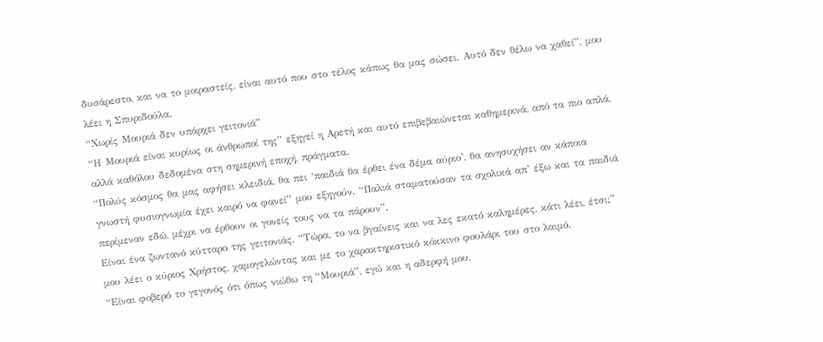δυσάρεστο, και να το μοιραστείς, είναι αυτό που στο τέλος κάπως θα μας σώσει. Αυτό δεν θέλω να χαθεί”, μου λέει η Σπυριδούλα.
“Χωρίς Μουριά δεν υπάρχει γειτονιά”
“Η Μουριά είναι κυρίως οι άνθρωποί της” εξηγεί η Αρετή και αυτό επιβεβαιώνεται καθημερινά, από τα πιο απλά, αλλά καθόλου δεδομένα στη σημερινή εποχή, πράγματα.
“Πολύς κόσμος θα μας αφήσει κλειδιά, θα πει ‘παιδιά θα έρθει ένα δέμα αύριο’, θα ανησυχήσει αν κάποια γνωστή φυσιογνωμία έχει καιρό να φανεί” μου εξηγούν. “Παλιά σταματούσαν τα σχολικά απ’ έξω και τα παιδιά περίμεναν εδώ, μέχρι να έρθουν οι γονείς τους να τα πάρουν”.
Είναι ένα ζωντανό κύτταρο της γειτονιάς. “Τώρα, το να βγαίνεις και να λες εκατό καλημέρες, κάτι λέει, έτσι;” μου λέει ο κύριος Χρήστος, χαμογελώντας και με το χαρακτηριστικό κόκκινο φουλάρι του στο λαιμό.
“Είναι φοβερό το γεγονός ότι όπως νιώθω τη “Μουριά”, εγώ και η αδερφή μου,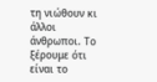τη νιώθουν κι άλλοι άνθρωποι. Το ξέρουμε ότι είναι το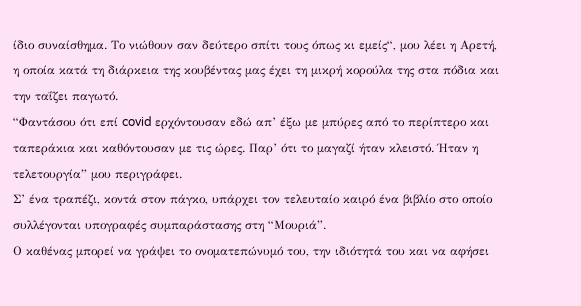ίδιο συναίσθημα. Το νιώθουν σαν δεύτερο σπίτι τους όπως κι εμείς“, μου λέει η Αρετή, η οποία κατά τη διάρκεια της κουβέντας μας έχει τη μικρή κορούλα της στα πόδια και την ταΐζει παγωτό.
“Φαντάσου ότι επί covid ερχόντουσαν εδώ απ’ έξω με μπύρες από το περίπτερο και ταπεράκια και καθόντουσαν με τις ώρες. Παρ’ ότι το μαγαζί ήταν κλειστό. Ήταν η τελετουργία” μου περιγράφει.
Σ’ ένα τραπέζι, κοντά στον πάγκο, υπάρχει τον τελευταίο καιρό ένα βιβλίο στο οποίο συλλέγονται υπογραφές συμπαράστασης στη “Μουριά”.
Ο καθένας μπορεί να γράψει το ονοματεπώνυμό του, την ιδιότητά του και να αφήσει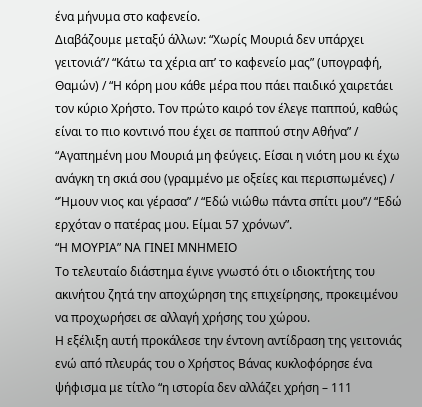ένα μήνυμα στο καφενείο.
Διαβάζουμε μεταξύ άλλων: “Χωρίς Μουριά δεν υπάρχει γειτονιά”/ “Κάτω τα χέρια απ’ το καφενείο μας” (υπογραφή, Θαμών) / “Η κόρη μου κάθε μέρα που πάει παιδικό χαιρετάει τον κύριο Χρήστο. Τον πρώτο καιρό τον έλεγε παππού, καθώς είναι το πιο κοντινό που έχει σε παππού στην Αθήνα” / “Αγαπημένη μου Μουριά μη φεύγεις. Είσαι η νιότη μου κι έχω ανάγκη τη σκιά σου (γραμμένο με οξείες και περισπωμένες) / “Ήμουν νιος και γέρασα” / “Εδώ νιώθω πάντα σπίτι μου”/ “Εδώ ερχόταν ο πατέρας μου. Είμαι 57 χρόνων”.
“Η ΜΟΥΡΙΑ” ΝΑ ΓΙΝΕΙ ΜΝΗΜΕΙΟ
Το τελευταίο διάστημα έγινε γνωστό ότι ο ιδιοκτήτης του ακινήτου ζητά την αποχώρηση της επιχείρησης, προκειμένου να προχωρήσει σε αλλαγή χρήσης του χώρου.
Η εξέλιξη αυτή προκάλεσε την έντονη αντίδραση της γειτονιάς ενώ από πλευράς του ο Χρήστος Βάνας κυκλοφόρησε ένα ψήφισμα με τίτλο “η ιστορία δεν αλλάζει χρήση – 111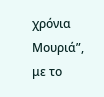χρόνια Μουριά”, με το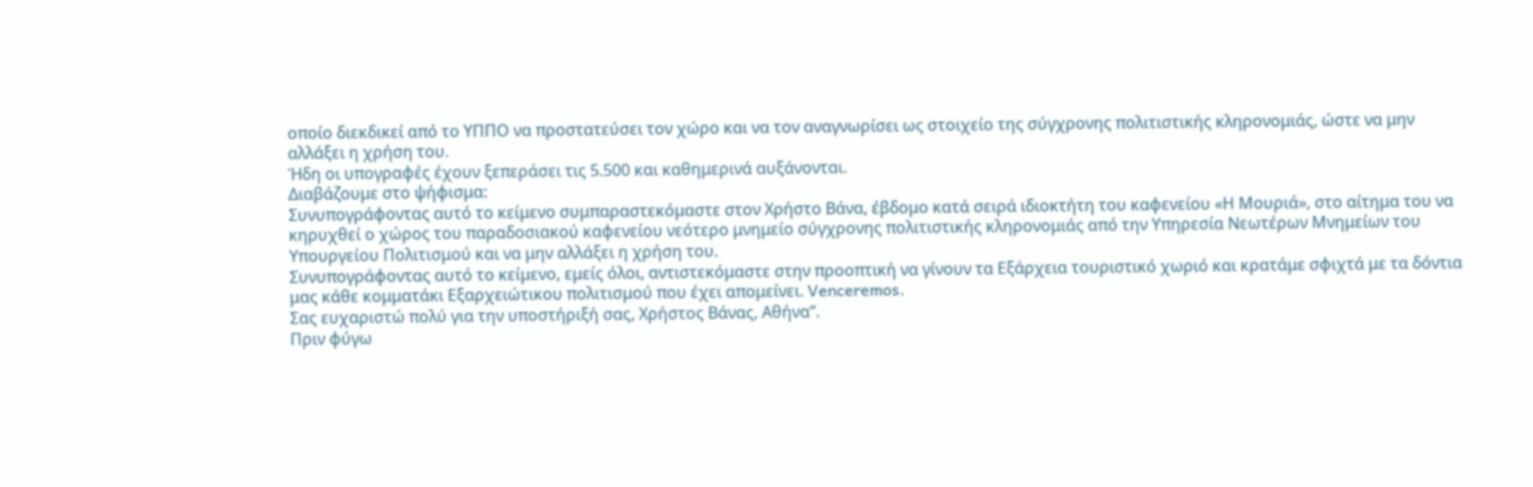οποίο διεκδικεί από το ΥΠΠΟ να προστατεύσει τον χώρο και να τον αναγνωρίσει ως στοιχείο της σύγχρονης πολιτιστικής κληρονομιάς, ώστε να μην αλλάξει η χρήση του.
Ήδη οι υπογραφές έχουν ξεπεράσει τις 5.500 και καθημερινά αυξάνονται.
Διαβάζουμε στο ψήφισμα:
Συνυπογράφοντας αυτό το κείμενο συμπαραστεκόμαστε στον Χρήστο Βάνα, έβδομο κατά σειρά ιδιοκτήτη του καφενείου «Η Μουριά», στο αίτημα του να κηρυχθεί ο χώρος του παραδοσιακού καφενείου νεότερο μνημείο σύγχρονης πολιτιστικής κληρονομιάς από την Υπηρεσία Νεωτέρων Μνημείων του Υπουργείου Πολιτισμού και να μην αλλάξει η χρήση του.
Συνυπογράφοντας αυτό το κείμενο, εμείς όλοι, αντιστεκόμαστε στην προοπτική να γίνουν τα Εξάρχεια τουριστικό χωριό και κρατάμε σφιχτά με τα δόντια μας κάθε κομματάκι Εξαρχειώτικου πολιτισμού που έχει απομείνει. Venceremos.
Σας ευχαριστώ πολύ για την υποστήριξή σας, Χρήστος Βάνας, Αθήνα”.
Πριν φύγω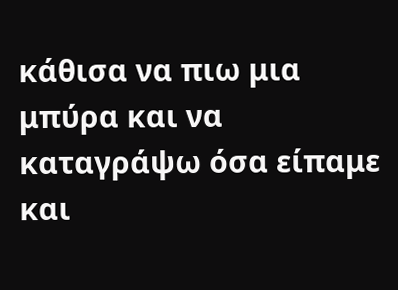κάθισα να πιω μια μπύρα και να καταγράψω όσα είπαμε και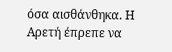όσα αισθάνθηκα. Η Αρετή έπρεπε να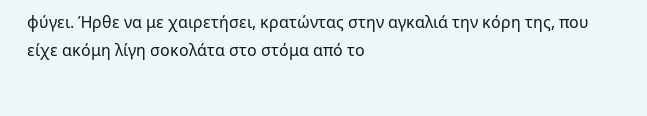φύγει. Ήρθε να με χαιρετήσει, κρατώντας στην αγκαλιά την κόρη της, που είχε ακόμη λίγη σοκολάτα στο στόμα από το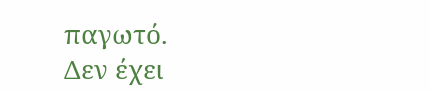παγωτό.
Δεν έχει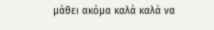μάθει ακόμα καλά καλά να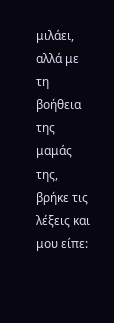μιλάει, αλλά με τη βοήθεια της μαμάς της, βρήκε τις λέξεις και μου είπε: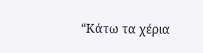“Κάτω τα χέρια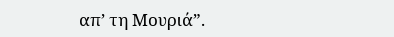απ’ τη Μουριά”.